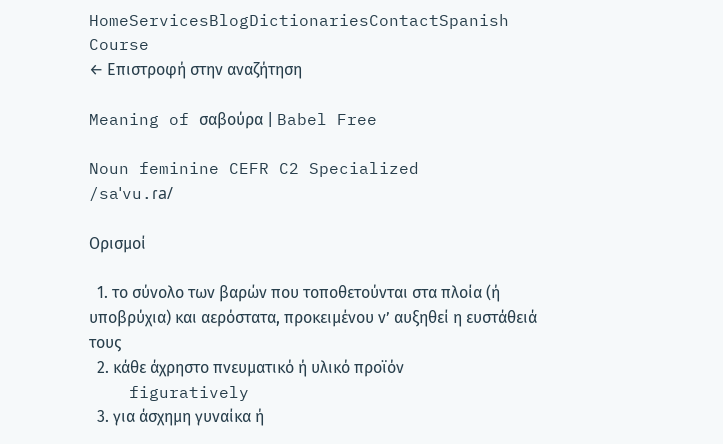HomeServicesBlogDictionariesContactSpanish Course
← Επιστροφή στην αναζήτηση

Meaning of σαβούρα | Babel Free

Noun feminine CEFR C2 Specialized
/saˈvu.ɾa/

Ορισμοί

  1. το σύνολο των βαρών που τοποθετούνται στα πλοία (ή υποβρύχια) και αερόστατα, προκειμένου ν’ αυξηθεί η ευστάθειά τους
  2. κάθε άχρηστο πνευματικό ή υλικό προϊόν
    figuratively
  3. για άσχημη γυναίκα ή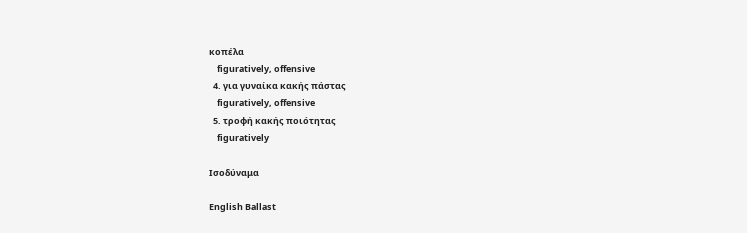κοπέλα
    figuratively, offensive
  4. για γυναίκα κακής πάστας
    figuratively, offensive
  5. τροφή κακής ποιότητας
    figuratively

Ισοδύναμα

English Ballast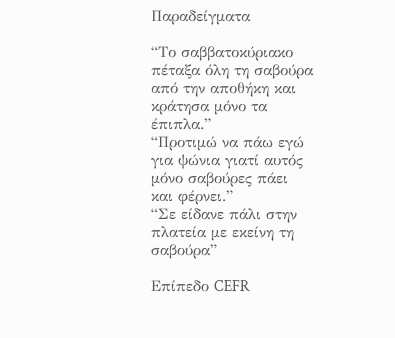Παραδείγματα

“Το σαββατοκύριακο πέταξα όλη τη σαβούρα από την αποθήκη και κράτησα μόνο τα έπιπλα.”
“Προτιμώ να πάω εγώ για ψώνια γιατί αυτός μόνο σαβούρες πάει και φέρνει.”
“Σε είδανε πάλι στην πλατεία με εκείνη τη σαβούρα”

Επίπεδο CEFR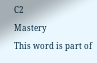C2
Mastery
This word is part of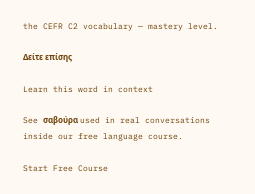the CEFR C2 vocabulary — mastery level.

Δείτε επίσης

Learn this word in context

See σαβούρα used in real conversations inside our free language course.

Start Free Course